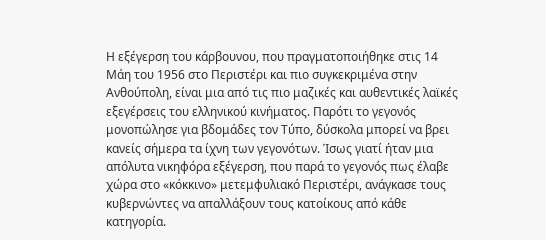Η εξέγερση του κάρβουνου, που πραγματοποιήθηκε στις 14 Μάη του 1956 στο Περιστέρι και πιο συγκεκριμένα στην Ανθούπολη, είναι μια από τις πιο μαζικές και αυθεντικές λαϊκές εξεγέρσεις του ελληνικού κινήματος. Παρότι το γεγονός μονοπώλησε για βδομάδες τον Τύπο, δύσκολα μπορεί να βρει κανείς σήμερα τα ίχνη των γεγονότων. Ίσως γιατί ήταν μια απόλυτα νικηφόρα εξέγερση, που παρά το γεγονός πως έλαβε χώρα στο «κόκκινο» μετεμφυλιακό Περιστέρι, ανάγκασε τους κυβερνώντες να απαλλάξουν τους κατοίκους από κάθε κατηγορία.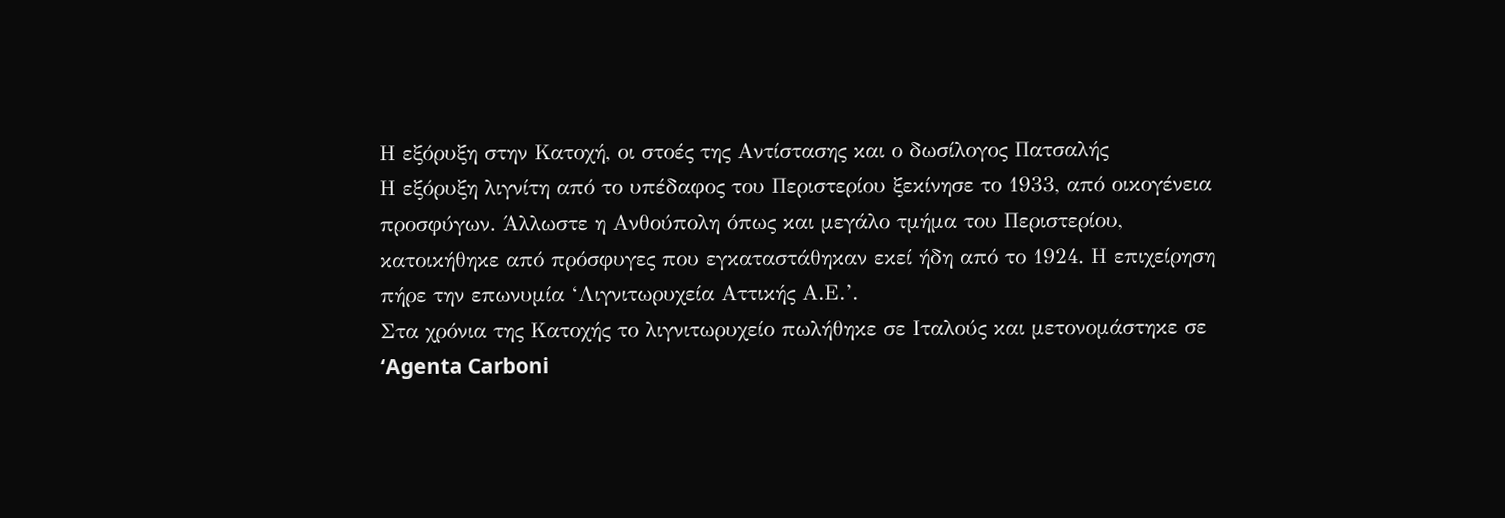Η εξόρυξη στην Κατοχή, οι στοές της Αντίστασης και ο δωσίλογος Πατσαλής
Η εξόρυξη λιγνίτη από το υπέδαφος του Περιστερίου ξεκίνησε το 1933, από οικογένεια προσφύγων. Άλλωστε η Ανθούπολη όπως και μεγάλο τμήμα του Περιστερίου, κατοικήθηκε από πρόσφυγες που εγκαταστάθηκαν εκεί ήδη από το 1924. Η επιχείρηση πήρε την επωνυμία ‘Λιγνιτωρυχεία Αττικής Α.Ε.’.
Στα χρόνια της Κατοχής το λιγνιτωρυχείο πωλήθηκε σε Ιταλούς και μετονομάστηκε σε ‘Agenta Carboni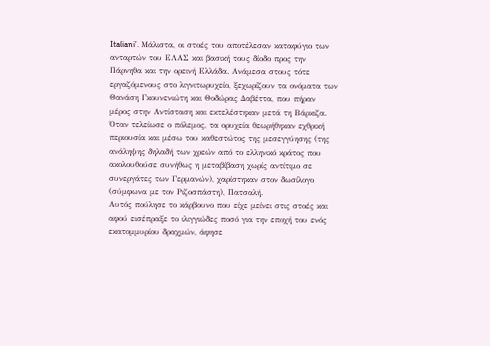Italiani’. Μάλιστα, οι στοές του αποτέλεσαν καταφύγιο των ανταρτών του ΕΛΑΣ και βασική τους δίοδο προς την Πάρνηθα και την ορεινή Ελλάδα. Ανάμεσα στους τότε εργαζόμενους στο λιγνιτωρυχείο, ξεχωρίζουν τα ονόματα των Θανάση Γκουνενιώτη και Θοδώρας Δαβέττα, που πήραν μέρος στην Αντίσταση και εκτελέστηκαν μετά τη Βάρκιζα.
Όταν τελείωσε ο πόλεμος, τα ορυχεία θεωρήθηκαν εχθρική περιουσία και μέσω του καθεστώτος της μεσεγγύησης (της ανάληψης δηλαδή των χρεών από το ελληνικό κράτος που ακολουθούσε συνήθως η μεταβίβαση χωρίς αντίτιμο σε συνεργάτες των Γερμανών), χαρίστηκαν στον δωσίλογο (σύμφωνα με τον Ριζοσπάστη), Πατσαλή.
Αυτός πούλησε το κάρβουνο που είχε μείνει στις στοές και αφού εισέπραξε το ιλιγγιώδες ποσό για την εποχή του ενός εκατομμυρίου δραχμών, άφησε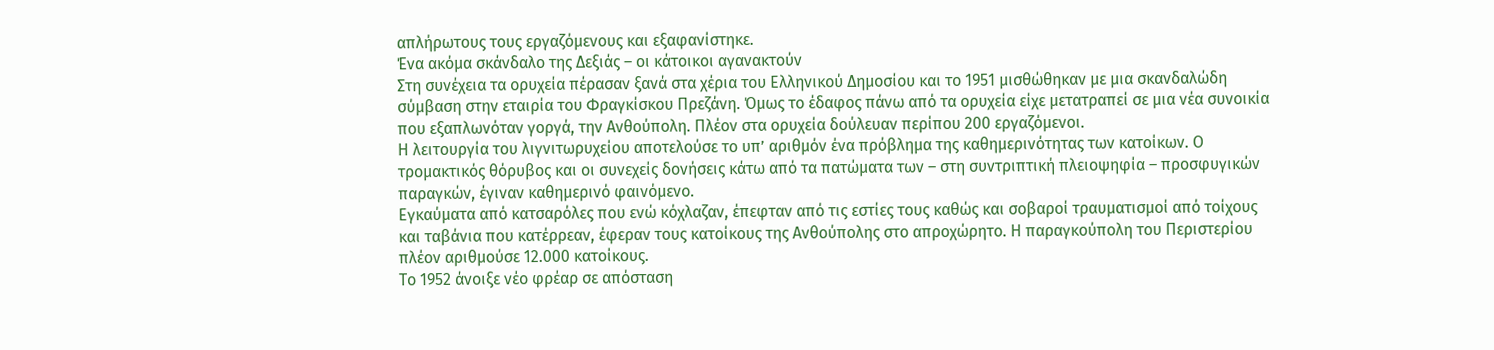απλήρωτους τους εργαζόμενους και εξαφανίστηκε.
Ένα ακόμα σκάνδαλο της Δεξιάς – οι κάτοικοι αγανακτούν
Στη συνέχεια τα ορυχεία πέρασαν ξανά στα χέρια του Ελληνικού Δημοσίου και το 1951 μισθώθηκαν με μια σκανδαλώδη σύμβαση στην εταιρία του Φραγκίσκου Πρεζάνη. Όμως το έδαφος πάνω από τα ορυχεία είχε μετατραπεί σε μια νέα συνοικία που εξαπλωνόταν γοργά, την Ανθούπολη. Πλέον στα ορυχεία δούλευαν περίπου 200 εργαζόμενοι.
Η λειτουργία του λιγνιτωρυχείου αποτελούσε το υπ’ αριθμόν ένα πρόβλημα της καθημερινότητας των κατοίκων. Ο τρομακτικός θόρυβος και οι συνεχείς δονήσεις κάτω από τα πατώματα των – στη συντριπτική πλειοψηφία – προσφυγικών παραγκών, έγιναν καθημερινό φαινόμενο.
Εγκαύματα από κατσαρόλες που ενώ κόχλαζαν, έπεφταν από τις εστίες τους καθώς και σοβαροί τραυματισμοί από τοίχους και ταβάνια που κατέρρεαν, έφεραν τους κατοίκους της Ανθούπολης στο απροχώρητο. Η παραγκούπολη του Περιστερίου πλέον αριθμούσε 12.000 κατοίκους.
Το 1952 άνοιξε νέο φρέαρ σε απόσταση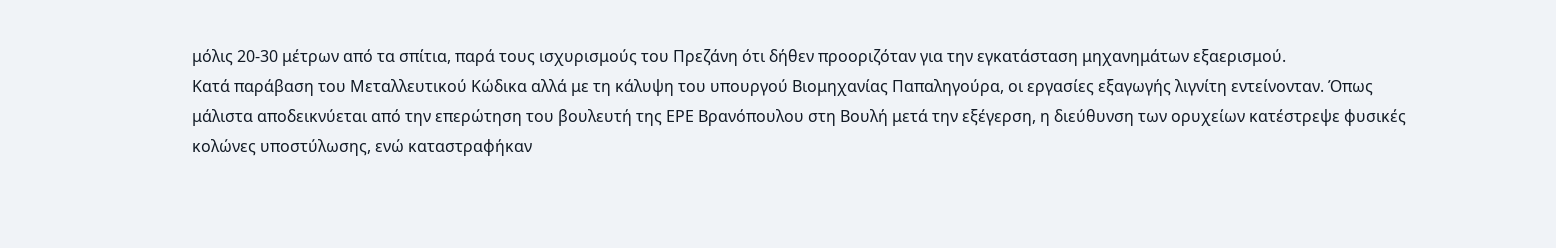μόλις 20-30 μέτρων από τα σπίτια, παρά τους ισχυρισμούς του Πρεζάνη ότι δήθεν προοριζόταν για την εγκατάσταση μηχανημάτων εξαερισμού.
Κατά παράβαση του Μεταλλευτικού Κώδικα αλλά με τη κάλυψη του υπουργού Βιομηχανίας Παπαληγούρα, οι εργασίες εξαγωγής λιγνίτη εντείνονταν. Όπως μάλιστα αποδεικνύεται από την επερώτηση του βουλευτή της ΕΡΕ Βρανόπουλου στη Βουλή μετά την εξέγερση, η διεύθυνση των ορυχείων κατέστρεψε φυσικές κολώνες υποστύλωσης, ενώ καταστραφήκαν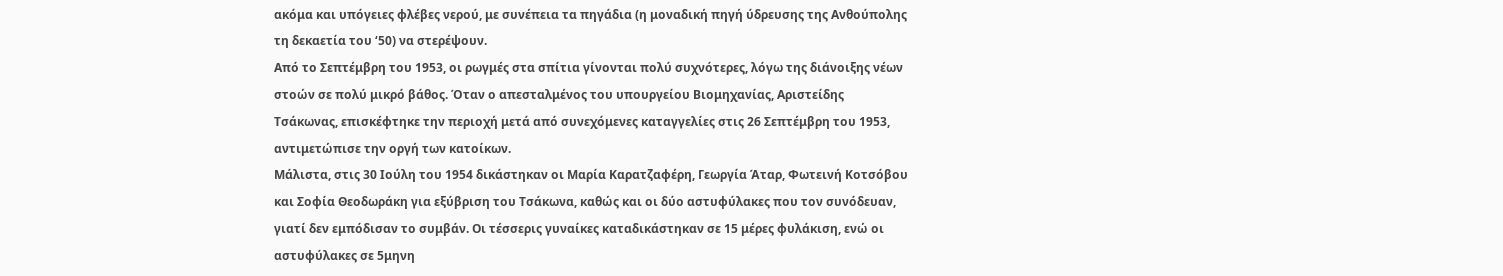ακόμα και υπόγειες φλέβες νερού, με συνέπεια τα πηγάδια (η μοναδική πηγή ύδρευσης της Ανθούπολης τη δεκαετία του ‘50) να στερέψουν.
Από το Σεπτέμβρη του 1953, οι ρωγμές στα σπίτια γίνονται πολύ συχνότερες, λόγω της διάνοιξης νέων στοών σε πολύ μικρό βάθος. Όταν ο απεσταλμένος του υπουργείου Βιομηχανίας, Αριστείδης Τσάκωνας, επισκέφτηκε την περιοχή μετά από συνεχόμενες καταγγελίες στις 26 Σεπτέμβρη του 1953, αντιμετώπισε την οργή των κατοίκων.
Μάλιστα, στις 30 Ιούλη του 1954 δικάστηκαν οι Μαρία Καρατζαφέρη, Γεωργία Άταρ, Φωτεινή Κοτσόβου και Σοφία Θεοδωράκη για εξύβριση του Τσάκωνα, καθώς και οι δύο αστυφύλακες που τον συνόδευαν, γιατί δεν εμπόδισαν το συμβάν. Οι τέσσερις γυναίκες καταδικάστηκαν σε 15 μέρες φυλάκιση, ενώ οι αστυφύλακες σε 5μηνη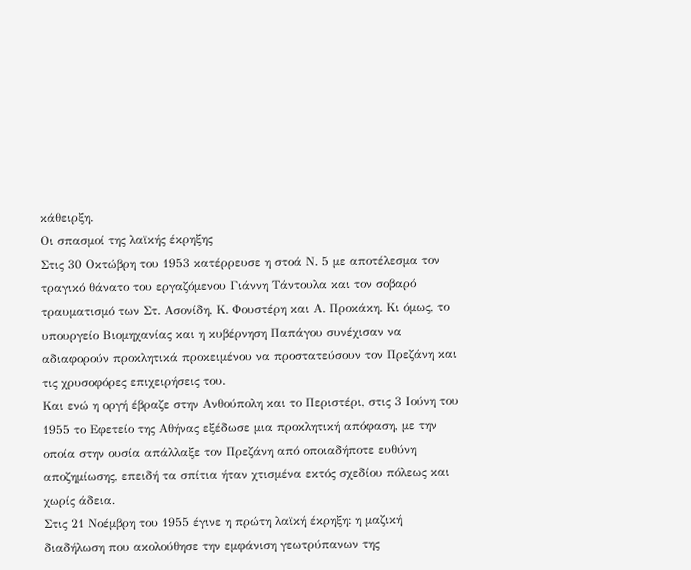κάθειρξη.
Οι σπασμοί της λαϊκής έκρηξης
Στις 30 Οκτώβρη του 1953 κατέρρευσε η στοά Ν. 5 με αποτέλεσμα τον τραγικό θάνατο του εργαζόμενου Γιάννη Τάντουλα και τον σοβαρό τραυματισμό των Στ. Ασονίδη, Κ. Φουστέρη και Α. Προκάκη. Κι όμως, το υπουργείο Βιομηχανίας και η κυβέρνηση Παπάγου συνέχισαν να αδιαφορούν προκλητικά προκειμένου να προστατεύσουν τον Πρεζάνη και τις χρυσοφόρες επιχειρήσεις του.
Και ενώ η οργή έβραζε στην Ανθούπολη και το Περιστέρι, στις 3 Ιούνη του 1955 το Εφετείο της Αθήνας εξέδωσε μια προκλητική απόφαση, με την οποία στην ουσία απάλλαξε τον Πρεζάνη από οποιαδήποτε ευθύνη αποζημίωσης, επειδή τα σπίτια ήταν χτισμένα εκτός σχεδίου πόλεως και χωρίς άδεια.
Στις 21 Νοέμβρη του 1955 έγινε η πρώτη λαϊκή έκρηξη: η μαζική διαδήλωση που ακολούθησε την εμφάνιση γεωτρύπανων της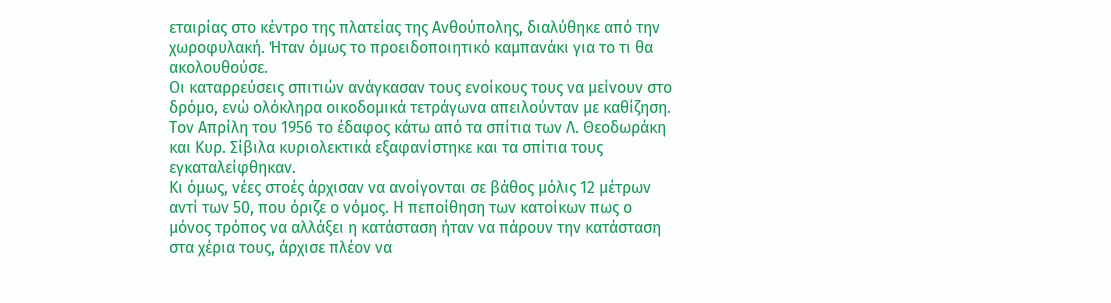εταιρίας στο κέντρο της πλατείας της Ανθούπολης, διαλύθηκε από την χωροφυλακή. Ήταν όμως το προειδοποιητικό καμπανάκι για το τι θα ακολουθούσε.
Οι καταρρεύσεις σπιτιών ανάγκασαν τους ενοίκους τους να μείνουν στο δρόμο, ενώ ολόκληρα οικοδομικά τετράγωνα απειλούνταν με καθίζηση. Τον Απρίλη του 1956 το έδαφος κάτω από τα σπίτια των Λ. Θεοδωράκη και Κυρ. Σίβιλα κυριολεκτικά εξαφανίστηκε και τα σπίτια τους εγκαταλείφθηκαν.
Κι όμως, νέες στοές άρχισαν να ανοίγονται σε βάθος μόλις 12 μέτρων αντί των 50, που όριζε ο νόμος. Η πεποίθηση των κατοίκων πως ο μόνος τρόπος να αλλάξει η κατάσταση ήταν να πάρουν την κατάσταση στα χέρια τους, άρχισε πλέον να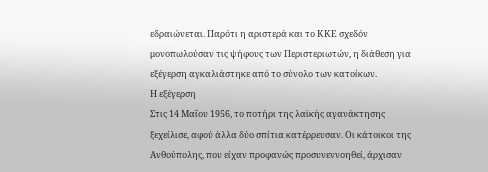εδραιώνεται. Παρότι η αριστερά και το ΚΚΕ σχεδόν μονοπωλούσαν τις ψήφους των Περιστεριωτών, η διάθεση για εξέγερση αγκαλιάστηκε από το σύνολο των κατοίκων.
Η εξέγερση
Στις 14 Μαΐου 1956, το ποτήρι της λαϊκής αγανάκτησης ξεχείλισε, αφού άλλα δύο σπίτια κατέρρευσαν. Οι κάτοικοι της Ανθούπολης, που είχαν προφανώς προσυνεννοηθεί, άρχισαν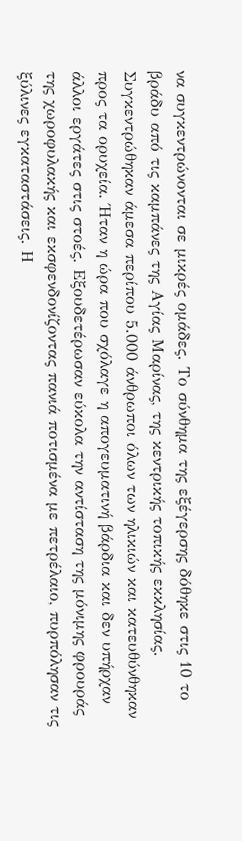να συγκεντρώνονται σε μικρές ομάδες. Το σύνθημα της εξέγερσης δόθηκε στις 10 το βράδυ από τις καμπάνες της Αγίας Μαρίνας, της κεντρικής τοπικής εκκλησίας.
Συγκεντρώθηκαν άμεσα περίπου 5.000 άνθρωποι όλων των ηλικιών και κατευθύνθηκαν προς τα ορυχεία. Ήταν η ώρα που σχόλαγε η απογευματινή βάρδια και δεν υπήρχαν άλλοι εργάτες στις στοές. Εξουδετέρωσαν εύκολα την αντίσταση της μόνιμης φρουράς της χωροφυλακής και εκσφενδονίζοντας πανιά ποτισμένα με πετρέλαιο, πυρπόλησαν τις ξύλινες εγκαταστάσεις. Η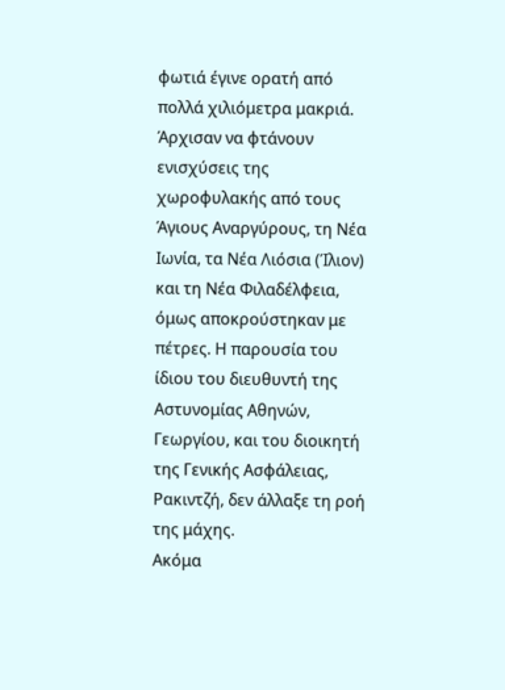φωτιά έγινε ορατή από πολλά χιλιόμετρα μακριά.
Άρχισαν να φτάνουν ενισχύσεις της χωροφυλακής από τους Άγιους Αναργύρους, τη Νέα Ιωνία, τα Νέα Λιόσια (Ίλιον) και τη Νέα Φιλαδέλφεια, όμως αποκρούστηκαν με πέτρες. Η παρουσία του ίδιου του διευθυντή της Αστυνομίας Αθηνών, Γεωργίου, και του διοικητή της Γενικής Ασφάλειας, Ρακιντζή, δεν άλλαξε τη ροή της μάχης.
Ακόμα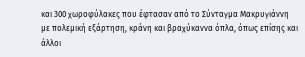και 300 χωροφύλακες που έφτασαν από το Σύνταγμα Μακρυγιάννη με πολεμική εξάρτηση, κράνη και βραχύκαννα όπλα, όπως επίσης και άλλοι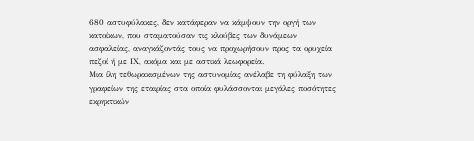680 αστυφύλακες, δεν κατάφεραν να κάμψουν την οργή των κατοίκων, που σταματούσαν τις κλούβες των δυνάμεων ασφαλείας, αναγκάζοντάς τους να προχωρήσουν προς τα ορυχεία πεζοί ή με ΙΧ, ακόμα και με αστικά λεωφορεία.
Μια ίλη τεθωρακισμένων της αστυνομίας ανέλαβε τη φύλαξη των γραφείων της εταιρίας στα οποία φυλάσσονται μεγάλες ποσότητες εκρηκτικών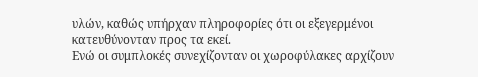υλών, καθώς υπήρχαν πληροφορίες ότι οι εξεγερμένοι κατευθύνονταν προς τα εκεί.
Ενώ οι συμπλοκές συνεχίζονταν οι χωροφύλακες αρχίζουν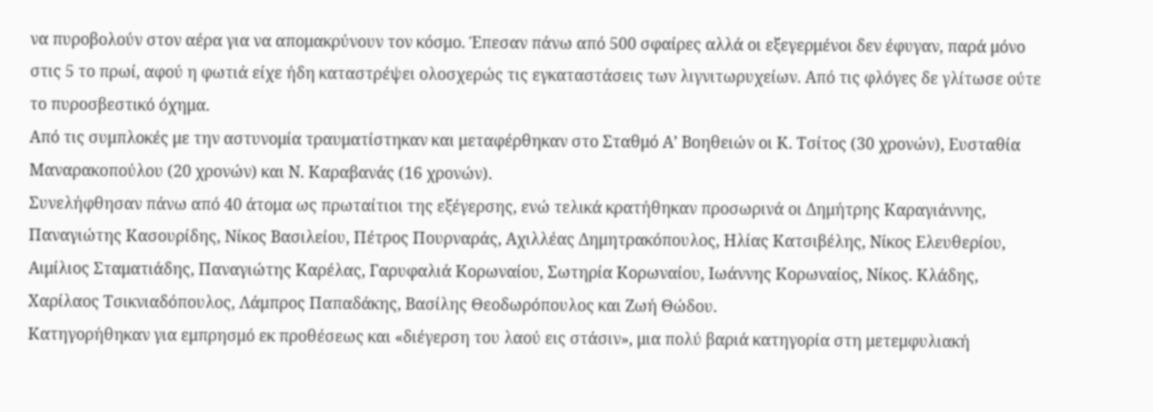να πυροβολούν στον αέρα για να απομακρύνουν τον κόσμο. Έπεσαν πάνω από 500 σφαίρες αλλά οι εξεγερμένοι δεν έφυγαν, παρά μόνο στις 5 το πρωί, αφού η φωτιά είχε ήδη καταστρέψει ολοσχερώς τις εγκαταστάσεις των λιγνιτωρυχείων. Από τις φλόγες δε γλίτωσε ούτε το πυροσβεστικό όχημα.
Από τις συμπλοκές με την αστυνομία τραυματίστηκαν και μεταφέρθηκαν στο Σταθμό Α’ Βοηθειών οι Κ. Τσίτος (30 χρονών), Ευσταθία Μαναρακοπούλου (20 χρονών) και Ν. Καραβανάς (16 χρονών).
Συνελήφθησαν πάνω από 40 άτομα ως πρωταίτιοι της εξέγερσης, ενώ τελικά κρατήθηκαν προσωρινά οι Δημήτρης Καραγιάννης, Παναγιώτης Κασουρίδης, Νίκος Βασιλείου, Πέτρος Πουρναράς, Αχιλλέας Δημητρακόπουλος, Ηλίας Κατσιβέλης, Νίκος Ελευθερίου, Αιμίλιος Σταματιάδης, Παναγιώτης Καρέλας, Γαρυφαλιά Κορωναίου, Σωτηρία Κορωναίου, Ιωάννης Κορωναίος, Νίκος. Κλάδης, Χαρίλαος Τσικνιαδόπουλος, Λάμπρος Παπαδάκης, Βασίλης Θεοδωρόπουλος και Ζωή Θώδου.
Κατηγορήθηκαν για εμπρησμό εκ προθέσεως και «διέγερση του λαού εις στάσιν», μια πολύ βαριά κατηγορία στη μετεμφυλιακή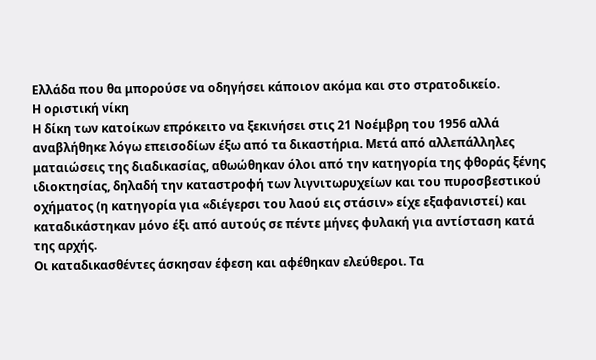Ελλάδα που θα μπορούσε να οδηγήσει κάποιον ακόμα και στο στρατοδικείο.
Η οριστική νίκη
Η δίκη των κατοίκων επρόκειτο να ξεκινήσει στις 21 Νοέμβρη του 1956 αλλά αναβλήθηκε λόγω επεισοδίων έξω από τα δικαστήρια. Μετά από αλλεπάλληλες ματαιώσεις της διαδικασίας, αθωώθηκαν όλοι από την κατηγορία της φθοράς ξένης ιδιοκτησίας, δηλαδή την καταστροφή των λιγνιτωρυχείων και του πυροσβεστικού οχήματος (η κατηγορία για «διέγερσι του λαού εις στάσιν» είχε εξαφανιστεί) και καταδικάστηκαν μόνο έξι από αυτούς σε πέντε μήνες φυλακή για αντίσταση κατά της αρχής.
Οι καταδικασθέντες άσκησαν έφεση και αφέθηκαν ελεύθεροι. Τα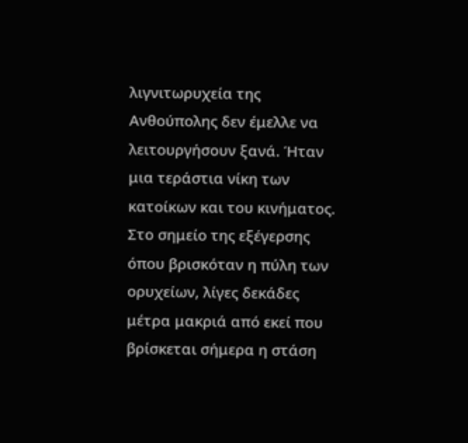λιγνιτωρυχεία της Ανθούπολης δεν έμελλε να λειτουργήσουν ξανά. Ήταν μια τεράστια νίκη των κατοίκων και του κινήματος.
Στο σημείο της εξέγερσης όπου βρισκόταν η πύλη των ορυχείων, λίγες δεκάδες μέτρα μακριά από εκεί που βρίσκεται σήμερα η στάση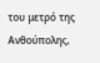του μετρό της Ανθούπολης,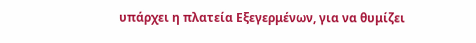υπάρχει η πλατεία Εξεγερμένων, για να θυμίζει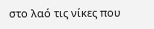στο λαό τις νίκες που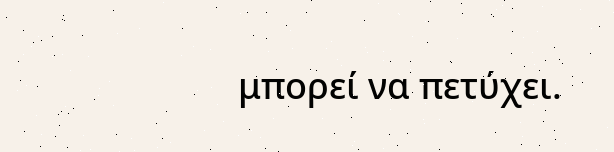μπορεί να πετύχει.